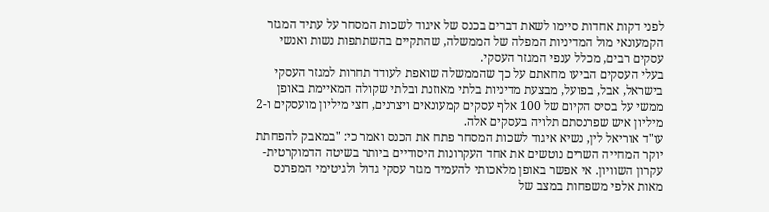לפני דקות אחדות סיימו לשאת דברים בכנס של איגוד לשכות המסחר על עתיד המגזר הקמעונאי מול המדיניות המפלה של הממשלה, שהתקיים בהשתתפות נשות ואנשי עסקים רבים, מכלל ענפי המגזר העסקי.
בעלי העסקים הביעו מחאתם על כך שהממשלה שואפת לעודד תחרות למגזר העסקי בישראל, אבל, בפועל, מבצעת מדיניות בלתי מאוזנת ובלתי שקולה המאיימת באופן ממשי על בסיס הקיום של 100 אלף עסקים קמעונאים ויצרנים, חצי מיליון מועסקים ו-2 מיליון איש שפרנסתם תלויה בעסקים אלה.
עו"ד אוריאל לין, נשיא איגוד לשכות המסחר פתח את הכנס ואמר כי: "במאבק להפחתת יוקר המחייה השרים נוטשים את אחד העקרונות היסודיים ביותר בשיטה הדמוקרטית- עקרון השוויון. אי אפשר באופן מלאכותי להעמיד מגזר עסקי גדול ולגיטימי המפרנס מאות אלפי משפחות במצב של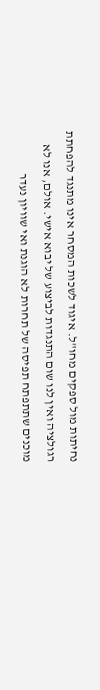נחיתות מול ספקים מחו"ל. איגוד לשכות המסחר אינו מתנגד להפחתת רגולציה ואין לנו שום התנגדות לביצוע של יבוא אישי. אולם, אנו לא מוכנים שתתפתח תפיסה של תחרות לא הוגנת ואי שוויון נעדר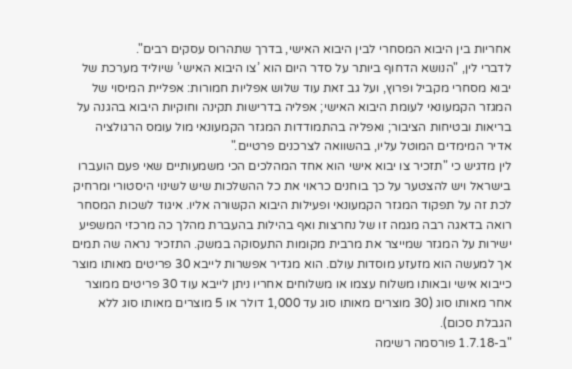אחריות בין היבוא המסחרי לבין היבוא האישי, בדרך שתהרוס עסקים רבים".
לדברי לין, "הנושא הדחוף ביותר על סדר היום הוא ’צו היבוא האישי’ שיוליד מערכת של יבוא מסחרי מקביל ופרוץ, ועל גב זאת עוד שלוש אפליות חמורות: אפליית המיסוי של המגזר הקמעונאי לעומת היבוא האישי; אפליה בדרישות תקינה וחוקיות היבוא בהגנה על בריאות ובטיחות הציבור; ואפליה בהתמודדות המגזר הקמעונאי מול עומס הרגולציה אדיר המימדים המוטל עליו, בהשוואה לצרכנים פרטיים."
לין מדגיש כי "תזכיר צו יבוא אישי הוא אחד המהלכים הכי משמעותיים שאי פעם הועברו בישראל ויש להצטער על כך בוחנים כראוי את כל ההשלכות שיש לשינוי היסטורי ומרחיק לכת זה על תפקוד המגזר הקמעונאי ופעילות היבוא הקשורה אליו. איגוד לשכות המסחר רואה בדאגה רבה מגמה זו של נחרצות ואף בהילות בהעברת מהלך כה מרכזי המשפיע ישירות על המגזר שמייצר את מרבית מקומות התעסוקה במשק. התזכיר נראה שה תמים אך למעשה הוא מזעזע מוסדות עולם. הוא מגדיר אפשרות לייבא 30 פריטים מאותו מוצר כייבוא אישי ובאותו משלוח עצמו או משלוחים אחריו ניתן לייבא עוד 30 פריטים ממוצר אחר מאותו סוג (30 מוצרים מאותו סוג עד 1,000 דולר או 5 מוצרים מאותו סוג ללא הגבלת סכום).
"ב-1.7.18 פורסמה רשימה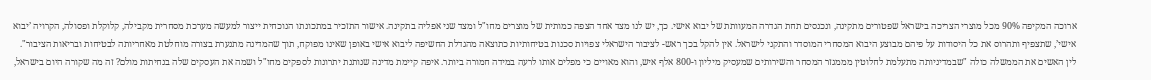ארוכה המקיפה 90% מכל מוצרי הצריכה בישראל שפטורים מתקינה, ונכנסים תחת הגדרה המעוותת של יבוא אישי. כך, יש לנו מצד אחד הצפה כמותית של מוצרים מחו"ל ומצד שני אפליה בתקינה. אישור התזכיר במתכונתו הנוכחית ייצור למעשה מערכת מסחרית מקבילה, קלוקלת ופסולה, הקרויה ’יבוא אישי’, שתצפיף ותהרוס את כל היסודות על פיהם מבוצע היבוא המסחרי המוסדר והתקני לישראל. אין להקל בכך ראש- לציבור הישראלי צפויות סכנות בטיחותיות כתוצאה מהגדלת החשיפה ליבוא אישי באופן שאינו מפוקח, תוך שהמדינה מתנערת בצורה מוחלטת מאחריותה לבטיחות ובריאות הציבור".
לין האשים את הממשלה כולה "שבמדיניותה מתעלמת לחלוטין מממגזר המסחר והשירותים שמעסיק מיליון ו-800 אלף איש, והוא מאויים כי מפלים אותו לרעה במידה חמורה ביותר. איפה קיימת מדינה שנותנת יתרונות לספקים מחו"ל ושמה את העסקים שלה בנחיתות מולם? זה מה שקורה היום בישראל,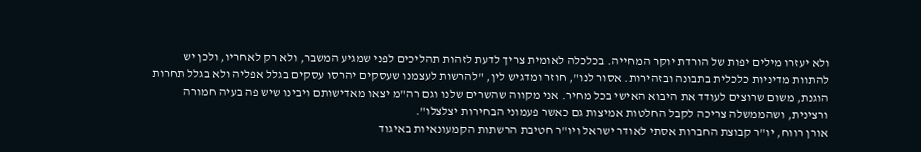ולא יעזרו מילים יפות של הורדת יוקר המחייה. בכלכלה לאומית צריך לדעת לזהות תהליכים לפני שמגיע המשבר, ולא רק לאחריו, ולכן יש להתוות מדיניות כלכלית בתבונה ובזהירות. אסור לנו", חוזר ומדגיש לין, "להרשות לעצמנו שעסקים יהרסו עסקים בגלל אפליה ולא בגלל תחרות הוגנת, משום שרוצים לעודד את היבוא האישי בכל מחיר. אני מקווה שהשרים שלנו וגם רה"מ יצאו מאדישותם ויבינו שיש פה בעיה חמורה ורצינית, ושהממשלה צריכה לקבל החלטות אמיצות גם כאשר פעמוני הבחירות יצלצלו".
אורן רווח, יו"ר קבוצת החברות אסתי לאודר ישראל ויו"ר חטיבת הרשתות הקמעונאיות באיגוד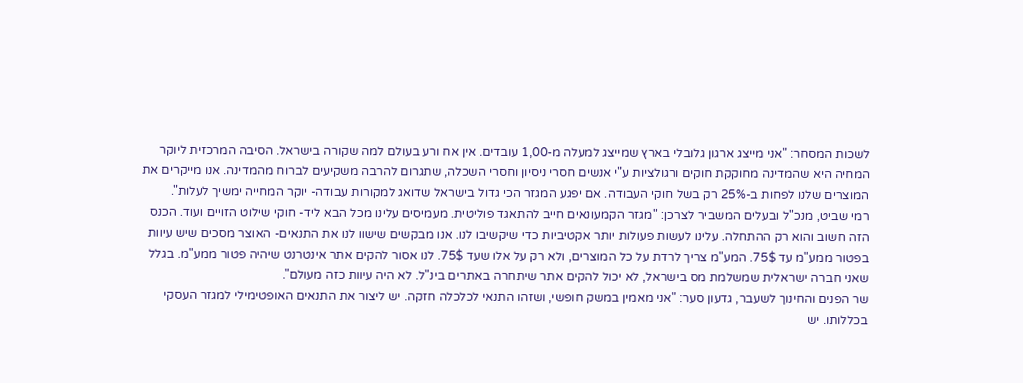לשכות המסחר: "אני מייצג ארגון גלובלי בארץ שמייצג למעלה מ-1,00 עובדים. אין אח ורע בעולם למה שקורה בישראל. הסיבה המרכזית ליוקר המחיה היא שהמדינה מחוקקת חוקים ורגולציות ע"י אנשים חסרי ניסיון וחסרי השכלה, שתגרום להרבה משקיעים לברוח מהמדינה. אנו מייקרים את המוצרים שלנו לפחות ב-25% רק בשל חוקי העבודה. אם יפגע המגזר הכי גדול בישראל שדואג למקורות עבודה- יוקר המחייה ימשיך לעלות".
רמי שביט, מנכ"ל ובעלים המשביר לצרכן: "מגזר הקמעונאים חייב להתאגד פוליטית. מעמיסים עלינו מכל הבא ליד- חוקי שילוט הזויים ועוד. הכנס הזה חשוב והוא רק ההתחלה. עלינו לעשות פעולות יותר אקטיביות כדי שיקשיבו לנו. אנו מבקשים שישוו לנו את התנאים- האוצר מסכים שיש עיוות בפטור ממע"מ עד 75$. המע"מ צריך לרדת על כל המוצרים, ולא רק על אלו שעד 75$. לנו אסור להקים אתר אינטרנט שיהיה פטור ממע"מ. בגלל שאני חברה ישראלית שמשלמת מס בישראל, לא יכול להקים אתר שיתחרה באתרים בינ"ל. לא היה עיוות כזה מעולם".
שר הפנים והחינוך לשעבר, גדעון סער: "אני מאמין במשק חופשי, ושזהו התנאי לכלכלה חזקה. יש ליצור את התנאים האופטימילי למגזר העסקי בכללותו. יש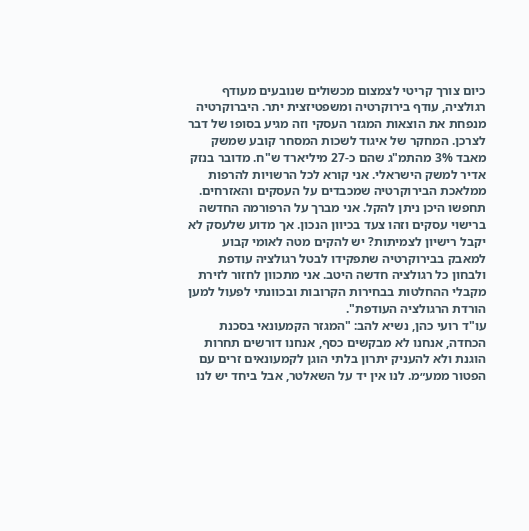כיום צורך קריטי לצמצום מכשולים שנובעים מעודף רגולציה, עודף בירוקרטיה ומשפטיזצית יתר. היברוקרטיה מנפחת את הוצאות המגזר העסקי וזה מגיע בסופו של דבר לצרכן. המחקר של איגוד לשכות המסחר קובע שמשק מאבד 3% מהתמ"ג שהם כ-27 מיליארד ש"ח. מדובר בנזק אדיר למשק הישראלי. אני קורא לכל הרשויות להרפות ממלאכת הבירוקרטיה שמכבדים על העסקים והאזרחים. תחפשו היכן ניתן להקל. אני מברך על הרפורמה החדשה ברישוי עסקים וזהו צעד בכיוון הנכון. אך מדוע שלעסק לא יקבל רישיון לצמיתות? יש להקים מטה לאומי קבוע למאבק בבירוקרטיה שתפקידו לבטל רגולציה עודפת ולבחון כל רגולציה חדשה היטב. אני מתכוון לחזור לזירת מקבלי ההחלטות בבחירות הקרובות ובכוונתי לפעול למען הורדת הרגולציה העודפת".
עו"ד רועי כהן, נשיא להב: "המגזר הקמעונאי בסכנת הכחדה, אנחנו לא מבקשים כסף, אנחנו דורשים תחרות הוגנת ולא להעניק יתרון בלתי הוגן לקמעונאים זרים עם הפטור ממע״מ. לנו אין יד על השאלטר, אבל ביחד יש לנו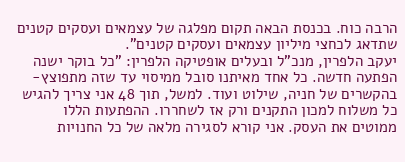הרבה כוח. בכנסת הבאה תקום מפלגה של עצמאים ועסקים קטנים שתדאג לכחצי מיליון עצמאים ועסקים קטנים".
יעקב הלפרין, מנכ"ל ובעלים אופטיקה הלפרין: "כל בוקר ישנה הפתעה חדשה. כל אחד מאיתנו סובל ממיסוי עד שזה מתפוצץ- בהקשרים של חניה, שילוט ועוד. למשל, תוך 48 אני צריך להגיש כל משלוח למכון התקנים ורק אז לשחררו. ההפתעות הללו ממוטים את העסק. אני קורא לסגירה מלאה של כל החנויות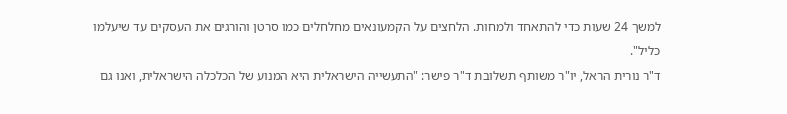למשך 24 שעות כדי להתאחד ולמחות. הלחצים על הקמעונאים מחלחלים כמו סרטן והורגים את העסקים עד שיעלמו כליל".
ד"ר נורית הראל, יו"ר משותף תשלובת ד"ר פישר: "התעשייה הישראלית היא המנוע של הכלכלה הישראלית, ואנו גם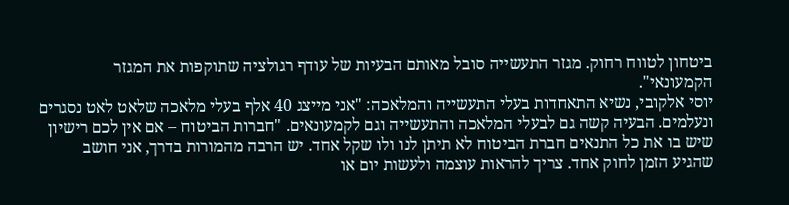ביטחון לטווח רחוק. מגזר התעשייה סובל מאותם הבעיות של עודף רגולציה שתוקפות את המגזר הקמעונאי".
יוסי אלקובי, נשיא התאחדות בעלי התעשייה והמלאכה: "אני מייצג 40 אלף בעלי מלאכה שלאט לאט נסגרים ונעלמים. הבעיה קשה גם לבעלי המלאכה והתעשייה וגם לקמעונאים. "חברות הביטוח – אם אין לכם רישיון שיש בו את כל התנאים חברת הביטוח לא תיתן לנו ולו שקל אחד. יש הרבה מהמורות בדרך, אני חושב שהגיע הזמן לחוק אחד. צריך להראות עוצמה ולעשות יום או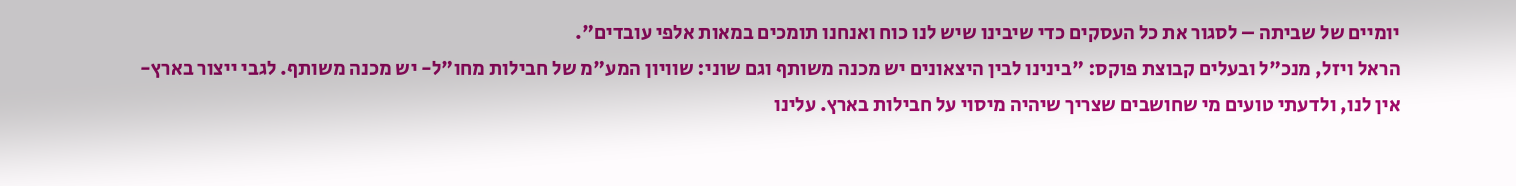יומיים של שביתה – לסגור את כל העסקים כדי שיבינו שיש לנו כוח ואנחנו תומכים במאות אלפי עובדים".
הראל ויזל, מנכ"ל ובעלים קבוצת פוקס: "בינינו לבין היצאונים יש מכנה משותף וגם שוני: שוויון המע"מ של חבילות מחו"ל- יש מכנה משותף. לגבי ייצור בארץ- אין לנו, ולדעתי טועים מי שחושבים שצריך שיהיה מיסוי על חבילות בארץ. עלינו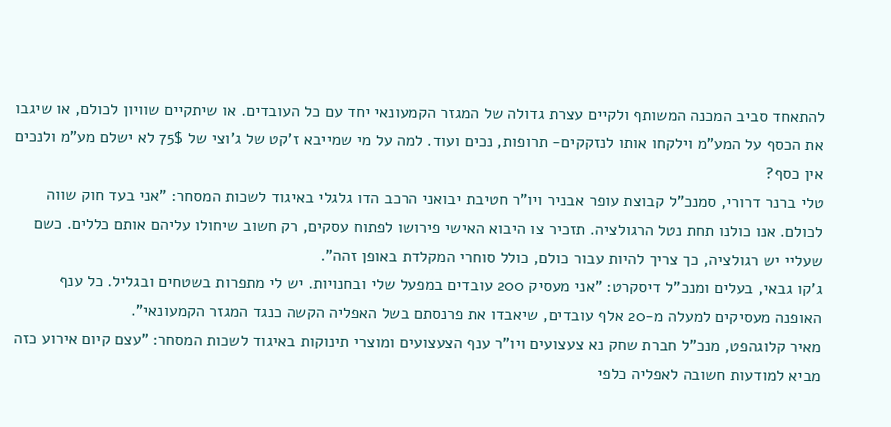להתאחד סביב המכנה המשותף ולקיים עצרת גדולה של המגזר הקמעונאי יחד עם כל העובדים. או שיתקיים שוויון לכולם, או שיגבו את הכסף על המע"מ וילקחו אותו לנזקקים- תרופות, נכים ועוד. למה על מי שמייבא ז’קט של ג’וצי של 75$ לא ישלם מע"מ ולנכים אין כסף?
טלי ברנר דרורי, סמנכ"ל קבוצת עופר אבניר ויו"ר חטיבת יבואני הרכב הדו גלגלי באיגוד לשכות המסחר: "אני בעד חוק שווה לכולם. אנו כולנו תחת נטל הרגולציה. תזכיר צו היבוא האישי פירושו לפתוח עסקים, רק חשוב שיחולו עליהם אותם כללים. כשם שעליי יש רגולציה, כך צריך להיות עבור כולם, כולל סוחרי המקלדת באופן זהה".
ג’קו גבאי, בעלים ומנכ"ל דיסקרט: "אני מעסיק 200 עובדים במפעל שלי ובחנויות. יש לי מתפרות בשטחים ובגליל. כל ענף האופנה מעסיקים למעלה מ-20 אלף עובדים, שיאבדו את פרנסתם בשל האפליה הקשה כנגד המגזר הקמעונאי".
מאיר קלוגהפט, מנכ"ל חברת שחק נא צעצועים ויו"ר ענף הצעצועים ומוצרי תינוקות באיגוד לשכות המסחר: "עצם קיום אירוע כזה מביא למודעות חשובה לאפליה כלפי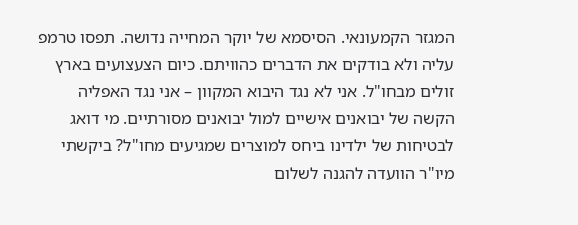המגזר הקמעונאי. הסיסמא של יוקר המחייה נדושה. תפסו טרמפ עליה ולא בודקים את הדברים כהוויתם. כיום הצעצועים בארץ זולים מבחו"ל. אני לא נגד היבוא המקוון – אני נגד האפליה הקשה של יבואנים אישיים למול יבואנים מסורתיים. מי דואג לבטיחות של ילדינו ביחס למוצרים שמגיעים מחו"ל? ביקשתי מיו"ר הוועדה להגנה לשלום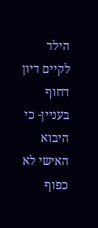הילד לקיים דיון דחוף בעניין- כי היבוא האישי לא כפוף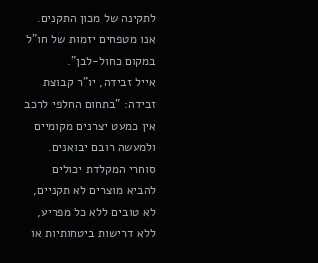לתקינה של מכון התקנים. אנו מטפחים יזמות של חו"ל במקום כחול-לבן".
אייל זבידה, יו"ר קבוצת זבידה: "בתחום החלפי לרכב אין כמעט יצרנים מקומיים ולמעשה רובם יבואנים. סוחרי המקלדת יכולים להביא מוצרים לא תקניים, לא טובים ללא כל מפריע, ללא דרישות ביטחותיות או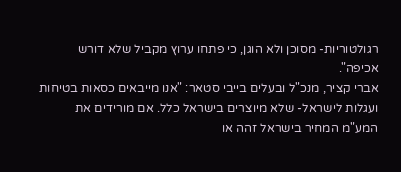רגולטוריות- מסוכן ולא הוגן, כי פתחו ערוץ מקביל שלא דורש אכיפה".
אברי קציר, מנכ"ל ובעלים בייבי סטאר: "אנו מייבאים כסאות בטיחות ועגלות לישראל- שלא מיוצרים בישראל כלל. אם מורידים את המע"מ המחיר בישראל זהה או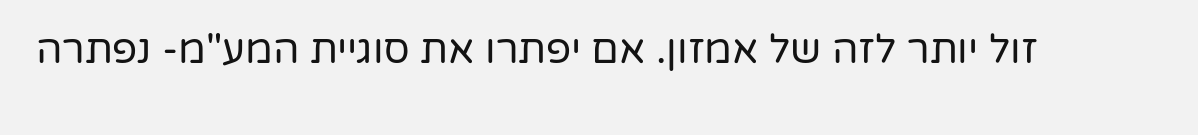זול יותר לזה של אמזון. אם יפתרו את סוגיית המע"מ- נפתרה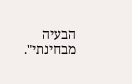הבעיה מבחינתי".